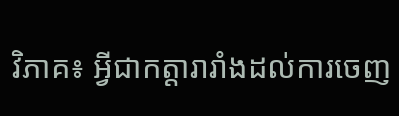វិភាគ៖ អ្វីជាកត្តារារាំងដល់ការចេញ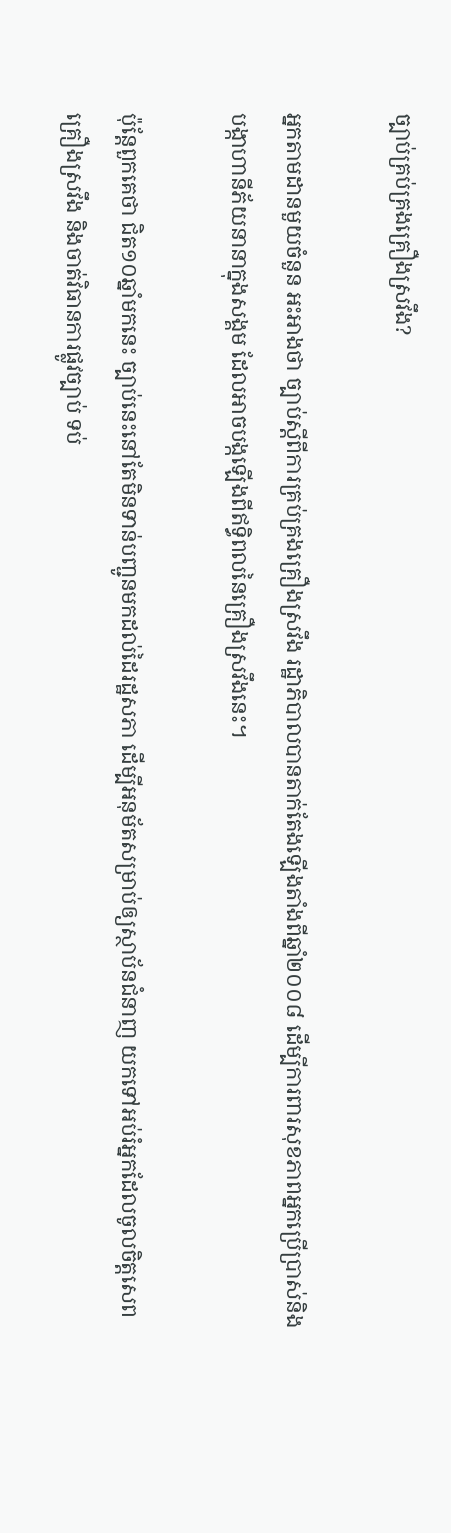ច្បាប់គ្រប់គ្រងគ្រឿងស្រវឹង?

អ្នកតាមដានមួយចំនួន អះអាងថា ច្បាប់ស្តីពីការគ្រប់គ្រងគ្រឿងស្រវឹង រដ្ឋាភិបាលបានតាក់តែងឡើងតាំងពីឆ្នាំ២០០៨ ដើម្បីការពារសុខភាពអ្នកប្រើប្រាស់និងបង្កាហានីភ័យនានាក្នុងសង្គម ដែលអាចបង្កឡើងពីឥទ្ធិពលនៃគ្រឿងស្រវឹងនេះ។

ប៉ុន្តែពួកគេថា ជិត១០ឆ្នាំមកនេះ ច្បាប់នេះនៅតែមិនទាន់បញ្ជូនមកដល់ដៃរដ្ឋសភា ដើម្បីអនុម័តសម្រាប់ឲ្យស្ថាប័នជំនាញ យកទៅអប់រំអ្នកដែលចូលចិត្តសេពគ្រឿងស្រវឹង និងចាត់វិធានការផ្លូវច្បាប់ ទប់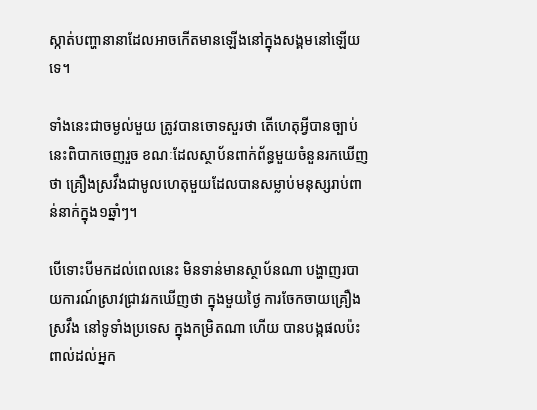ស្កាត់បញ្ហានានាដែលអាចកើតមានឡើងនៅក្នុងសង្គមនៅឡើយទេ។

ទាំងនេះជាចម្ងល់មួយ ត្រូវបានចោទសួរថា តើហេតុអ្វីបានច្បាប់នេះពិបាកចេញរួច ខណៈដែលស្ថាប័នពាក់ព័ន្ធមួយចំនួនរកឃើញថា គ្រឿងស្រវឹងជាមូលហេតុមួយដែលបានសម្លាប់មនុស្សរាប់ពាន់នាក់ក្នុង១ឆ្នាំៗ។

បើទោះបីមកដល់ពេលនេះ មិនទាន់មានស្ថាប័នណា បង្ហាញរបាយការណ៍ស្រាវជ្រាវរកឃើញថា ក្នុងមួយថ្ងៃ ការចែកចាយគ្រឿងស្រវឹង នៅទូទាំងប្រទេស ក្នុងកម្រិតណា ហើយ បានបង្កផលប៉ះពាល់ដល់អ្នក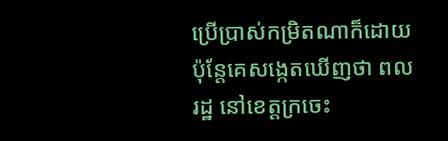ប្រើប្រាស់កម្រិតណាក៏ដោយ ប៉ុន្តែគេសង្កេតឃើញថា ពលរដ្ឋ នៅខេត្តក្រចេះ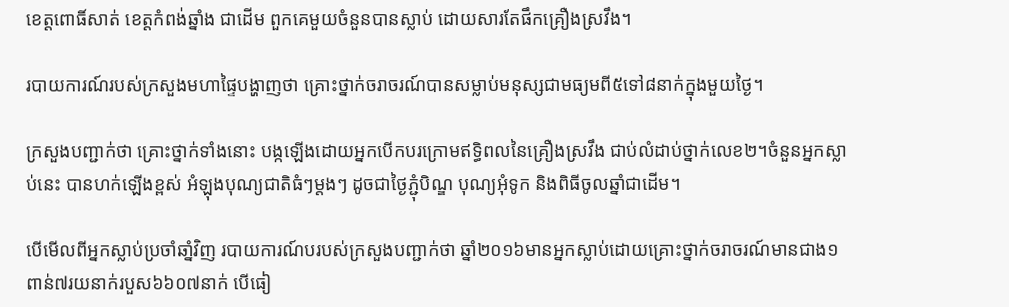ខេត្តពោធិ៍សាត់ ខេត្តកំពង់ឆ្នាំង ជាដើម ពួកគេមួយចំនួនបានស្លាប់ ដោយសារតែផឹកគ្រឿងស្រវឹង។

របាយការណ៍របស់ក្រសួងមហាផ្ទៃបង្ហាញថា គ្រោះថ្នាក់ចរាចរណ៍បានសម្លាប់មនុស្សជាមធ្យមពី៥ទៅ៨នាក់ក្នុងមួយថ្ងៃ។

ក្រសួងបញ្ជាក់ថា គ្រោះថ្នាក់ទាំងនោះ បង្កឡើងដោយអ្នកបើកបរក្រោមឥទ្ធិពលនៃគ្រឿងស្រវឹង ជាប់លំដាប់ថ្នាក់លេខ២។ចំនួនអ្នកស្លាប់នេះ បានហក់ឡើងខ្ពស់ អំឡុងបុណ្យជាតិធំៗម្តងៗ ដូចជាថ្ងៃភ្ជុំបិណ្ឌ បុណ្យអុំទូក និងពិធីចូលឆ្នាំជាដើម។

បើមើលពីអ្នកស្លាប់ប្រចាំឆាំ្នវិញ របាយការណ៍បរបស់ក្រសួងបញ្ជាក់ថា ឆ្នាំ២០១៦មានអ្នកស្លាប់ដោយគ្រោះថ្នាក់ចរាចរណ៍មានជាង១ពាន់៧រយនាក់របួស៦៦០៧នាក់ បើធៀ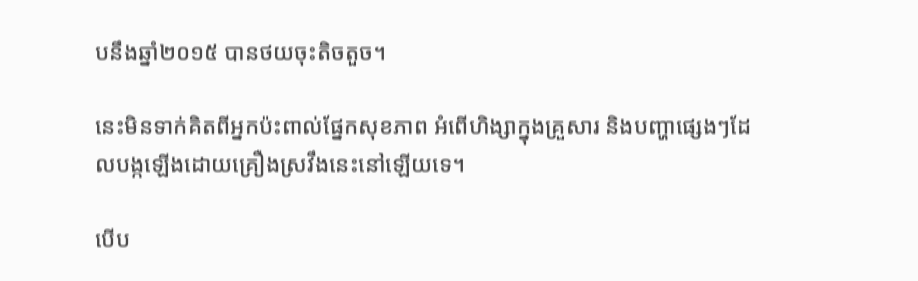បនឹងឆ្នាំ២០១៥ បានថយចុះតិចតួច។

នេះមិនទាក់គិតពីអ្នកប៉ះពាល់ផ្នែកសុខភាព អំពើហិង្សាក្នុងគ្រួសារ និងបញ្ហាផ្សេងៗដែលបង្កឡើងដោយគ្រឿងស្រវឹងនេះនៅឡើយទេ។

បើប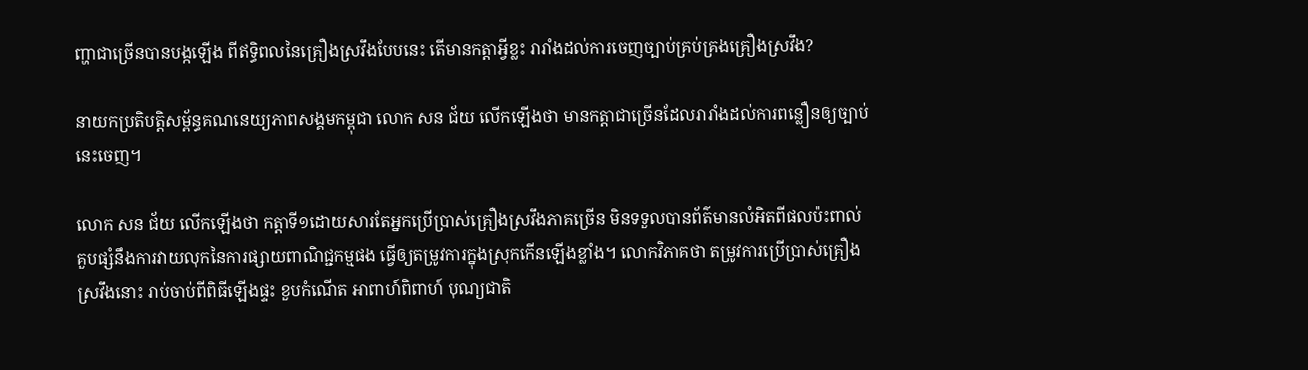ញ្ហាជាច្រើនបានបង្កឡើង ពីឥទ្ធិពលនៃគ្រឿងស្រវឹងបែបនេះ តើមានកត្តាអ្វីខ្លះ រារាំងដល់ការចេញច្បាប់គ្រប់គ្រងគ្រឿងស្រវឹង?

នាយកប្រតិបត្តិសម័្ពន្ធគណនេយ្យភាពសង្គមកម្ពុជា លោក សន ជ័យ លើកឡើងថា មានកត្តាជាច្រើនដែលរារាំងដល់ការពន្លឿនឲ្យច្បាប់នេះចេញ។

លោក សន ជ័យ លើកឡើងថា កត្តាទី១ដោយសារតែអ្នកប្រើប្រាស់គ្រឿងស្រវឹងភាគច្រើន មិនទទួលបានព័ត៌មានលំអិតពីផលប៉ះពាល់ គួបផ្សំនឹងការវាយលុកនៃការផ្សាយពាណិជ្ជកម្មផង ធ្វើឲ្យតម្រូវការក្នុងស្រុកកើនឡើងខ្លាំង។ លោកវិភាគថា តម្រូវការប្រើប្រាស់គ្រឿងស្រវឹងនោះ រាប់ចាប់ពីពិធីឡើងផ្ទះ ខួបកំណើត អាពាហ៍ពិពាហ៍ បុណ្យជាតិ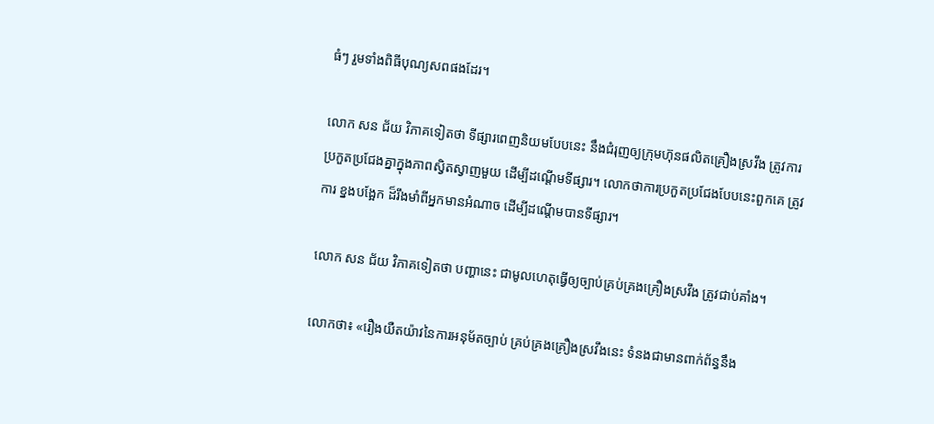ធំៗ រួមទាំងពិធីបុណ្យសពផងដែរ។

លោក សន ជ័យ វិភាគទៀតថា ទីផ្សារពេញនិយមបែបនេះ នឹងជំរុញឲ្យក្រុមហ៊ុនផលិតគ្រឿងស្រវឹង ត្រូវការប្រកួតប្រជែងគ្នាក្នុងភាពស្វិតស្វាញមួយ ដើម្បីដណ្តើមទីផ្សារ។ លោកថាការប្រកួតប្រជែងបែបនេះពួកគេ ត្រូវការ ខ្នងបង្អែក ដ៏រឹងមាំពីអ្នកមានអំណាច ដើម្បីដណ្តើមបានទីផ្សារ។

លោក សន ជ័យ វិភាគទៀតថា បញ្ហានេះ ជាមូលហេតុធ្វើឲ្យច្បាប់គ្រប់គ្រងគ្រឿងស្រវឹង ត្រូវជាប់គាំង។

លោកថា៖ «រឿងយឺតយ៉ាវនៃការអនុម័តច្បាប់ គ្រប់គ្រងគ្រឿងស្រវឹងនេះ ទំនងជាមានពាក់ព័ន្ធនឹង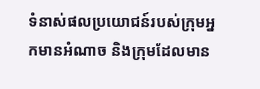ទំនាស់ផលប្រយោជន៍របស់ក្រុមអ្នកមានអំណាច និងក្រុមដែលមាន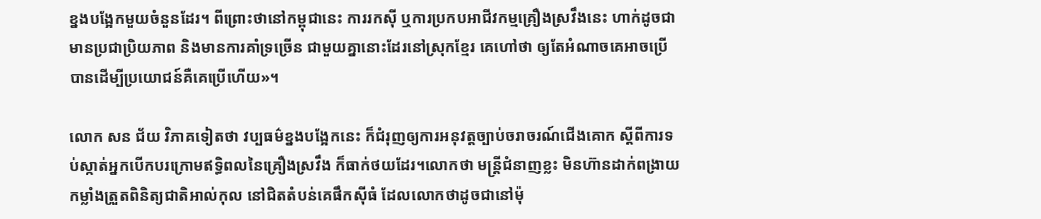ខ្នងបង្អែកមួយចំនួនដែរ។ ពីព្រោះថានៅកម្ពុជានេះ ការរកស៊ី ឬការប្រកបអាជីវកម្មគ្រឿងស្រវឹងនេះ ហាក់ដូចជាមានប្រជាប្រិយភាព និងមានការគាំទ្រច្រើន ជាមួយគ្នានោះដែរនៅស្រុកខ្មែរ គេហៅថា ឲ្យតែអំណាចគេអាចប្រើបានដើម្បីប្រយោជន៍គឺគេប្រើហើយ»។

លោក សន ជ័យ វិភាគទៀតថា វប្បធម៌ខ្នងបង្អែកនេះ ក៏ជំរុញឲ្យការអនុវត្តច្បាប់ចរាចរណ៍ជើងគោក ស្តីពីការទប់ស្កាត់អ្នកបើកបរក្រោមឥទ្ធិពលនៃគ្រឿងស្រវឹង ក៏ធាក់ថយដែរ។លោកថា មន្ត្រីជំនាញខ្លះ មិនហ៊ានដាក់ពង្រាយកម្លាំងត្រួតពិនិត្យជាតិអាល់កុល នៅជិតតំបន់គេផឹកស៊ីធំ ដែលលោកថាដូចជានៅម៉ុ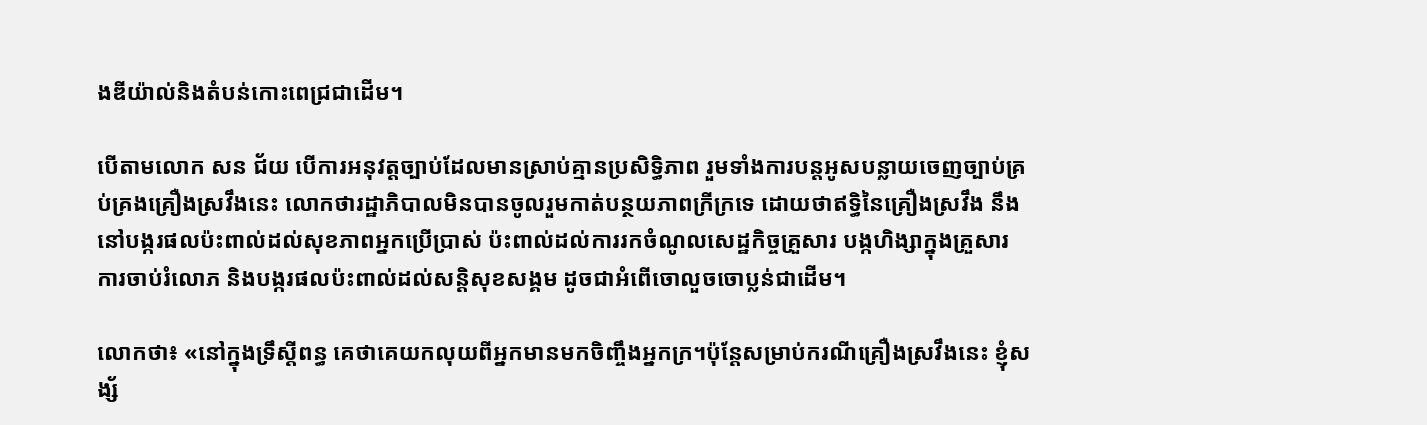ងឌីយ៉ាល់និងតំបន់កោះពេជ្រជាដើម។

បើតាមលោក សន ជ័យ បើការអនុវត្តច្បាប់ដែលមានស្រាប់គ្មានប្រសិទ្ធិភាព រួមទាំងការបន្តអូសបន្លាយចេញច្បាប់គ្រប់គ្រងគ្រឿងស្រវឹងនេះ លោកថារដ្ឋាភិបាលមិនបានចូលរួមកាត់បន្ថយភាពក្រីក្រទេ ដោយថាឥទ្ធិនៃគ្រឿងស្រវឹង នឹងនៅបង្ករផលប៉ះពាល់ដល់សុខភាពអ្នកប្រើប្រាស់ ប៉ះពាល់ដល់ការរកចំណូលសេដ្ឋកិច្ចគ្រួសារ បង្កហិង្សាក្នុងគ្រួសារ ការចាប់រំលោភ និងបង្ករផលប៉ះពាល់ដល់សន្តិសុខសង្គម ដូចជាអំពើចោលួចចោប្លន់ជាដើម។

លោកថា៖ «នៅក្នុងទ្រឹស្តីពន្ធ គេថាគេយកលុយពីអ្នកមានមកចិញ្ចឹងអ្នកក្រ។ប៉ុន្តែសម្រាប់ករណីគ្រឿងស្រវឹងនេះ ខ្ញុំសង្ស័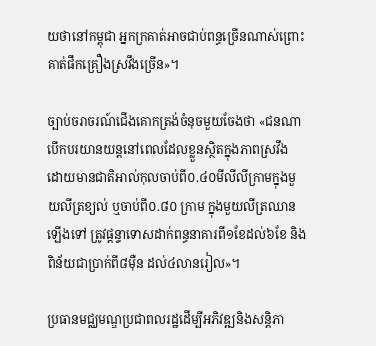យថានៅកម្ពុជា អ្នកក្រគាត់អាចជាប់ពន្ធច្រើនណាស់ព្រោះគាត់ផឹកគ្រឿងស្រវឹងច្រើន»។

ច្បាប់ចរាចរណ៍ជើងគោកត្រង់ចំនុចមួយចែងថា «ជនណាបើកបរយានយន្តនៅពេលដែលខ្លួនស្ថិតក្នុងភាពស្រវឹង ដោយមានជាតិអាល់កុលចាប់ពី០.៤០មីលីលីក្រាមក្នុងមួយលីត្រខ្យល់ ឬចាប់ពី០.៨០ ក្រាម ក្នុងមួយលីត្រឈានឡើងទៅ ត្រូវផ្តន្ទាទោសដាក់ពន្ធនាគារពី១ខែដល់៦ខែ និងពិន័យជាប្រាក់ពី៨ម៉ឺន ដល់៤លានរៀល»។

ប្រធានមជ្ឈមណ្ឌប្រជាពលរដ្ឋដើម្បីអភិវឌ្ឍនិងសន្តិភា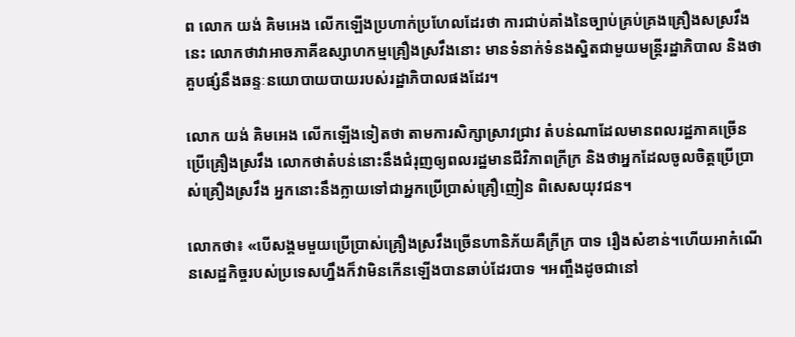ព លោក យង់ គិមអេង លើកឡើងប្រហាក់ប្រហែលដែរថា ការជាប់គាំងនៃច្បាប់គ្រប់គ្រងគ្រឿងសស្រវឹងនេះ លោកថាវាអាចភាគីឧស្សាហកម្មគ្រឿងស្រវឹងនោះ មានទំនាក់ទំនងស្និតជាមួយមន្ត្រីរដ្ឋាភិបាល និងថា គួបផ្សំនឹងឆន្ទៈនយោបាយបាយរបស់រដ្ឋាភិបាលផងដែរ។

លោក យង់ គិមអេង លើកឡើងទៀតថា តាមការសិក្សាស្រាវជ្រាវ តំបន់ណាដែលមានពលរដ្ឋភាគច្រើនប្រើគ្រឿងស្រវឹង លោកថាតំបន់នោះនឹងជំរុញឲ្យពលរដ្ឋមានជីវិភាពក្រីក្រ និងថាអ្នកដែលចូលចិត្តប្រើប្រាស់គ្រឿងស្រវឹង អ្នកនោះនឹងក្លាយទៅជាអ្នកប្រើប្រាស់គ្រឿញៀន ពិសេសយុវជន។

លោកថា៖ «បើសង្គមមួយប្រើប្រាស់គ្រឿងស្រវឹងច្រើនហានិភ័យគឺក្រីក្រ បាទ រឿងសំខាន់។ហើយអាកំណើនសេដ្ឋកិច្ចរបស់ប្រទេសហ្នឹងក៏វាមិនកើនឡើងបានឆាប់ដែរបាទ ។អញ្ចឹងដូចជានៅ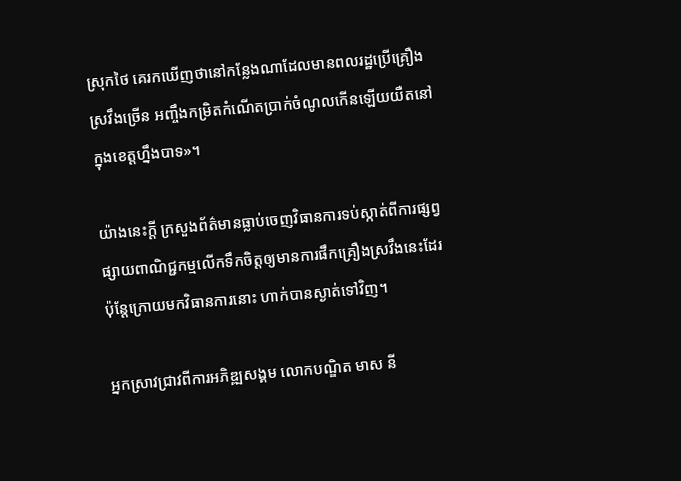ស្រុកថៃ គេរកឃើញថានៅកន្លែងណាដែលមានពលរដ្ឋប្រើគ្រឿងស្រវឹងច្រើន អញ្ចឹងកម្រិតកំណើតប្រាក់ចំណូលកើនឡើយយឺតនៅក្នុងខេត្តហ្នឹងបាទ»។

យ៉ាងនេះក្តី ក្រសួងព័ត៌មានធ្លាប់ចេញវិធានការទប់ស្កាត់ពីការផ្សព្វផ្សាយពាណិជ្ជកម្មលើកទឹកចិត្តឲ្យមានការផឹកគ្រឿងស្រវឹងនេះដែរ ប៉ុន្តែក្រោយមកវិធានការនោះ ហាក់បានស្ងាត់ទៅវិញ។

អ្នកស្រាវជ្រាវពីការអភិឌ្ឍសង្គម លោកបណ្ឌិត មាស នី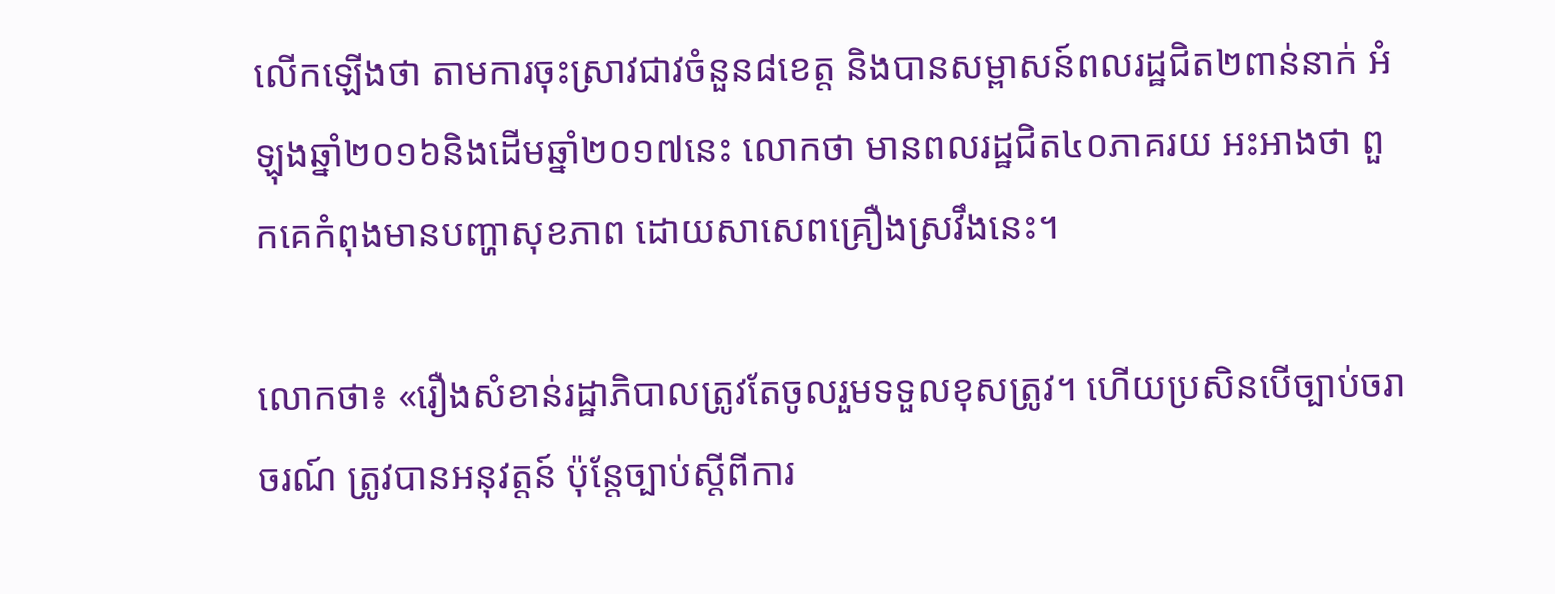លើកឡើងថា តាមការចុះស្រាវជាវចំនួន៨ខេត្ត និងបានសម្ពាសន៍ពលរដ្ឋជិត២ពាន់នាក់ អំឡុងឆ្នាំ២០១៦និងដើមឆ្នាំ២០១៧នេះ លោកថា មានពលរដ្ឋជិត៤០ភាគរយ អះអាងថា ពួកគេកំពុងមានបញ្ហាសុខភាព ដោយសាសេពគ្រឿងស្រវឹងនេះ។

លោកថា៖ «រឿងសំខាន់រដ្ឋាភិបាលត្រូវតែចូលរួមទទួលខុសត្រូវ។ ហើយប្រសិនបើច្បាប់ចរាចរណ៍ ត្រូវបានអនុវត្តន៍ ប៉ុន្តែច្បាប់ស្តីពីការ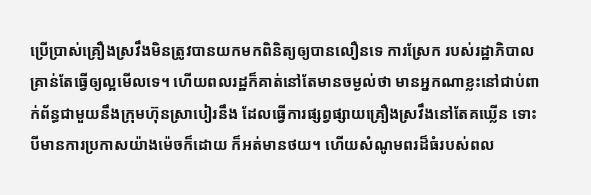ប្រើប្រាស់គ្រឿងស្រវឹងមិនត្រូវបានយកមកពិនិត្យឲ្យបានលឿនទេ ការស្រែក របស់រដ្ឋាភិបាលគ្រាន់តែធ្វើឲ្យល្អមើលទេ។ ហើយពលរដ្ឋក៏គាត់នៅតែមានចម្ងល់ថា មានអ្នកណាខ្លះនៅជាប់ពាក់ព័ន្ធជាមួយនឹងក្រុមហ៊ុនស្រាបៀរនឹង ដែលធ្វើការផ្សព្វផ្សាយគ្រឿងស្រវឹងនៅតែគឃ្លើន ទោះបីមានការប្រកាសយ៉ាងម៉េចក៏ដោយ ក៏អត់មានថយ។ ហើយសំណូមពរដ៏ធំរបស់ពល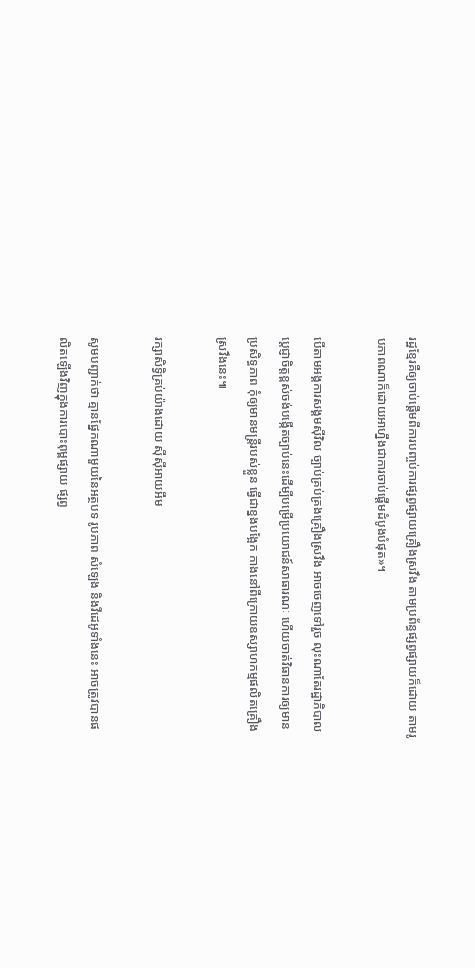រដ្ឋខ្មែរគឺឲ្យចាប់ផ្តើមពីការបញ្ចប់ការផ្សព្វផ្សាយគ្រឿងស្រវឹង តាមប្រព័ន្ធផ្សព្វផ្សាយក៏ដោយ តាមរូបភាពណាក៏ដោយអាហ្នឹងជាការចាប់ផ្តើមដំបូងបំផុត»។

បើតាមអង្គការសង្គមស៊ីវិល ច្បាប់គ្រប់គ្រងគ្រឿងស្រវឹង អាចចេញទៅរួច លុះណាតែរដ្ឋាភិបាលប្តេជ្ញាចិត្តខ្ពស់ចង់បង្កើតច្បាប់នេះដើម្បីបម្រើប្រយោជន៍សាធារណៈ ហើយចាត់វិធានការឲ្យមានប្រសិទ្ធភាព កុំឲ្យមានមន្ត្រីរបស់ខ្លួន ធ្វើជាខ្នងបង្អែក កាងនៅពីក្រោយឧស្សាហកម្មផលិតគ្រឿងស្រវឹងនេះ៕

រក្សាសិទ្វិគ្រប់យ៉ាងដោយ ស៊ីស៊ីអាយអឹម

សូមបញ្ជាក់ថា គ្មានផ្នែកណាមួយនៃអត្ថបទ រូបភាព សំឡេង និងវីដេអូទាំងនេះ អាចត្រូវបានផលិតឡើងវិញក្នុងការបោះពុម្ពផ្សាយ ផ្សព្វ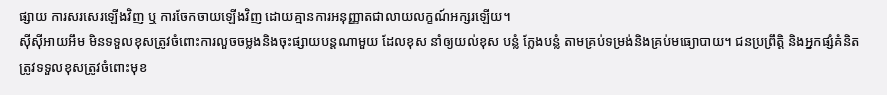ផ្សាយ ការសរសេរឡើងវិញ ឬ ការចែកចាយឡើងវិញ ដោយគ្មានការអនុញ្ញាតជាលាយលក្ខណ៍អក្សរឡើយ។
ស៊ីស៊ីអាយអឹម មិនទទួលខុសត្រូវចំពោះការលួចចម្លងនិងចុះផ្សាយបន្តណាមួយ ដែលខុស នាំឲ្យយល់ខុស បន្លំ ក្លែងបន្លំ តាមគ្រប់ទម្រង់និងគ្រប់មធ្យោបាយ។ ជនប្រព្រឹត្តិ និងអ្នកផ្សំគំនិត ត្រូវទទួលខុសត្រូវចំពោះមុខ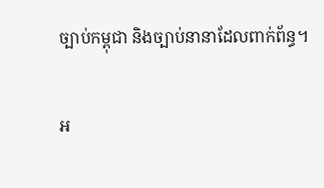ច្បាប់កម្ពុជា និងច្បាប់នានាដែលពាក់ព័ន្ធ។

អ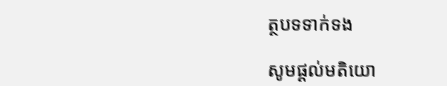ត្ថបទទាក់ទង

សូមផ្ដល់មតិយោ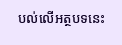បល់លើអត្ថបទនេះ